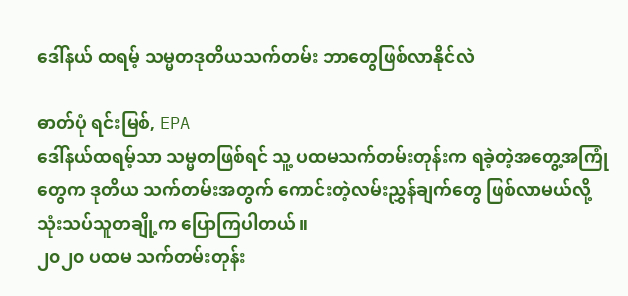ဒေါ်နယ် ထရမ့် သမ္မတဒုတိယသက်တမ်း ဘာတွေဖြစ်လာနိုင်လဲ

ဓာတ်ပုံ ရင်းမြစ်, EPA
ဒေါ်နယ်ထရမ့်သာ သမ္မတဖြစ်ရင် သူ့ ပထမသက်တမ်းတုန်းက ရခဲ့တဲ့အတွေ့အကြုံတွေက ဒုတိယ သက်တမ်းအတွက် ကောင်းတဲ့လမ်းညွှန်ချက်တွေ ဖြစ်လာမယ်လို့ သုံးသပ်သူတချို့က ပြောကြပါတယ်။
၂၀၂၀ ပထမ သက်တမ်းတုန်း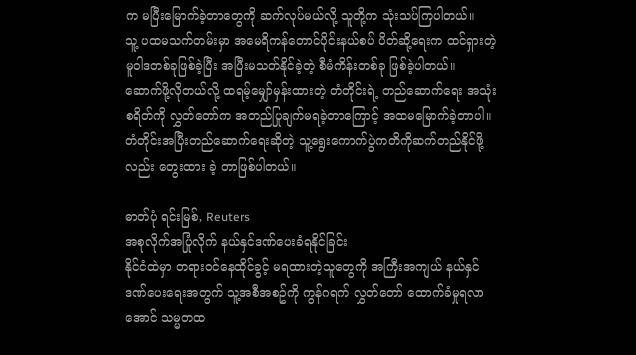က မပြီးမြောက်ခဲ့တာတွေကို ဆက်လုပ်မယ်လို့ သူတို့က သုံးသပ်ကြပါတယ်။
သူ့ ပထမသက်တမ်းမှာ အမေရိကန်တောင်ပိုင်းနယ်စပ် ပိတ်ဆို့ရေးက ထင်ရှားတဲ့မူဝါဒတစ်ခုဖြစ်ခဲ့ပြီး အပြီးမသတ်နိုင်ခဲ့တဲ့ စီမံကိန်းတစ်ခု ဖြစ်ခဲ့ပါတယ်။
ဆောက်ဖို့လိုတယ်လို့ ထရမ့်မျှော်မှန်းထားတဲ့ တံတိုင်းရဲ့ တည်ဆောက်ရေး အသုံးစရိတ်ကို လွှတ်တော်က အတည်ပြုချက်မရခဲ့တာကြောင့် အထမမြောက်ခဲ့တာပါ။
တံတိုင်းအပြီးတည်ဆောက်ရေးဆိုတဲ့ သူ့ရွေးကောက်ပွဲကတိကိုဆက်တည်နိုင်ဖို့လည်း တွေးထား ခဲ့ တာဖြစ်ပါတယ်။

ဓာတ်ပုံ ရင်းမြစ်, Reuters
အစုလိုက်အပြုံလိုက် နယ်နှင်ဒဏ်ပေးခံရနိုင်ခြင်း
နိုင်ငံထဲမှာ တရားဝင်နေထိုင်ခွင့် မရထားတဲ့သူတွေကို အကြီးအကျယ် နယ်နှင်ဒဏ်ပေးရေးအတွက် သူ့အစီအစဥ်ကို ကွန်ဂရက် လွှတ်တော် ထောက်ခံမှုရလာအောင် သမ္မတထ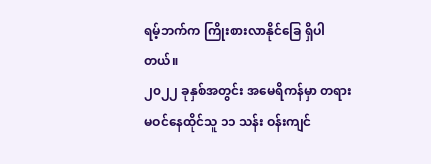ရမ့်ဘက်က ကြိုးစားလာနိုင်ခြေ ရှိပါတယ်။
၂၀၂၂ ခုနှစ်အတွင်း အမေရိကန်မှာ တရားမဝင်နေထိုင်သူ ၁၁ သန်း ဝန်းကျင်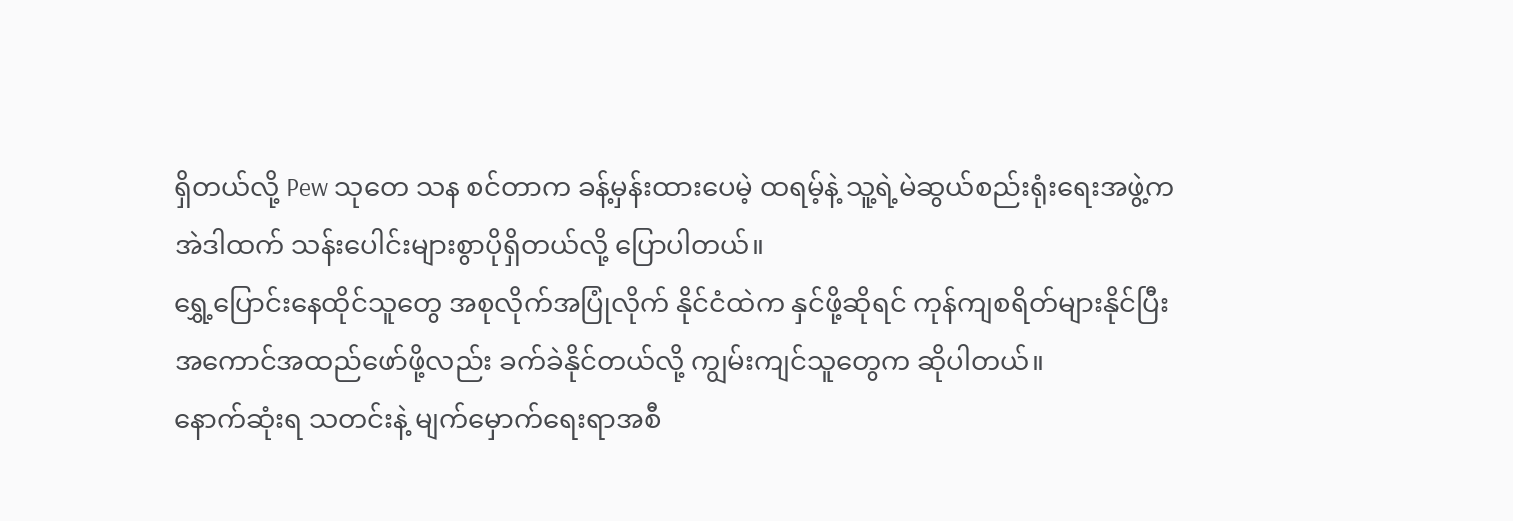ရှိတယ်လို့ Pew သုတေ သန စင်တာက ခန့်မှန်းထားပေမဲ့ ထရမ့်နဲ့ သူ့ရဲ့မဲဆွယ်စည်းရုံးရေးအဖွဲ့က အဲဒါထက် သန်းပေါင်းများစွာပိုရှိတယ်လို့ ပြောပါတယ်။
ရွှေ့ပြောင်းနေထိုင်သူတွေ အစုလိုက်အပြုံလိုက် နိုင်ငံထဲက နှင်ဖို့ဆိုရင် ကုန်ကျစရိတ်များနိုင်ပြီး အကောင်အထည်ဖော်ဖို့လည်း ခက်ခဲနိုင်တယ်လို့ ကျွမ်းကျင်သူတွေက ဆိုပါတယ်။
နောက်ဆုံးရ သတင်းနဲ့ မျက်မှောက်ရေးရာအစီ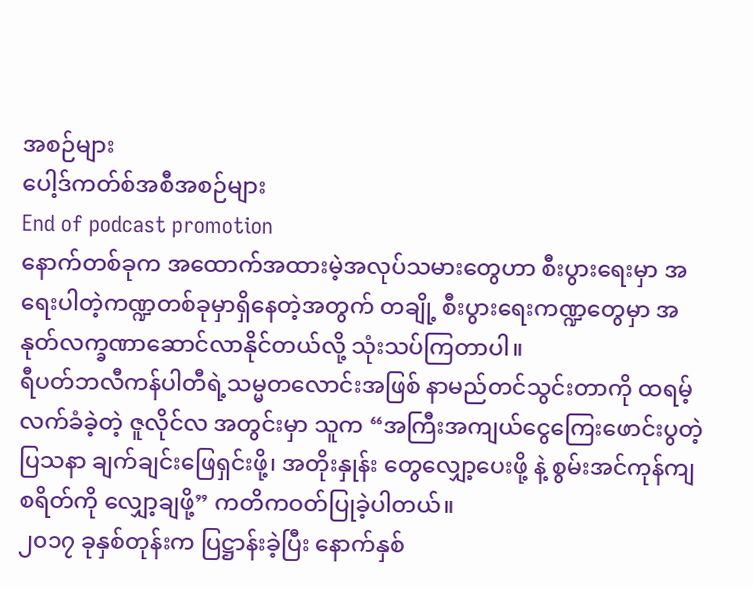အစဉ်များ
ပေါ့ဒ်ကတ်စ်အစီအစဉ်များ
End of podcast promotion
နောက်တစ်ခုက အထောက်အထားမဲ့အလုပ်သမားတွေဟာ စီးပွားရေးမှာ အရေးပါတဲ့ကဏ္ဍတစ်ခုမှာရှိနေတဲ့အတွက် တချို့ စီးပွားရေးကဏ္ဍတွေမှာ အနုတ်လက္ခဏာဆောင်လာနိုင်တယ်လို့ သုံးသပ်ကြတာပါ။
ရီပတ်ဘလီကန်ပါတီရဲ့သမ္မတလောင်းအဖြစ် နာမည်တင်သွင်းတာကို ထရမ့်လက်ခံခဲ့တဲ့ ဇူလိုင်လ အတွင်းမှာ သူက “အကြီးအကျယ်ငွေကြေးဖောင်းပွတဲ့ပြသနာ ချက်ချင်းဖြေရှင်းဖို့၊ အတိုးနှုန်း တွေလျှော့ပေးဖို့ နဲ့ စွမ်းအင်ကုန်ကျစရိတ်ကို လျှော့ချဖို့” ကတိကဝတ်ပြုခဲ့ပါတယ်။
၂၀၁၇ ခုနှစ်တုန်းက ပြဋ္ဌာန်းခဲ့ပြီး နောက်နှစ်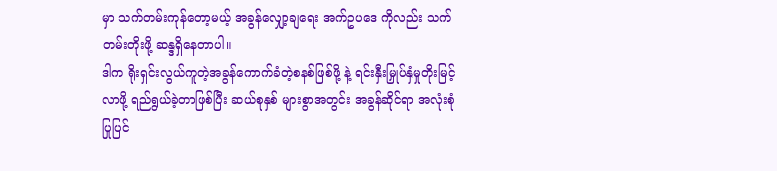မှာ သက်တမ်းကုန်တော့မယ့် အခွန်လျှော့ချရေး အက်ဥပဒေ ကိုလည်း သက်တမ်းတိုးဖို့ ဆန္ဒရှိနေတာပါ။
ဒါက ရိုးရှင်းလွယ်ကူတဲ့အခွန်ကောက်ခံတဲ့စနစ်ဖြစ်ဖို့ နဲ့ ရင်းနှီးမြှုပ်နှံမှုတိုးမြင့်လာဖို့ ရည်ရွယ်ခဲ့တာဖြစ်ပြီး ဆယ်စုနှစ် များစွာအတွင်း အခွန်ဆိုင်ရာ အလုံးစုံပြုပြင်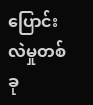ပြောင်းလဲမှုတစ်ခု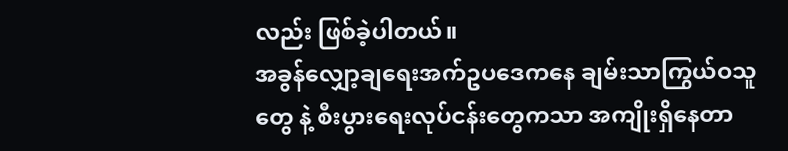လည်း ဖြစ်ခဲ့ပါတယ်။
အခွန်လျှော့ချရေးအက်ဥပဒေကနေ ချမ်းသာကြွယ်ဝသူတွေ နဲ့ စီးပွားရေးလုပ်ငန်းတွေကသာ အကျိုးရှိနေတာ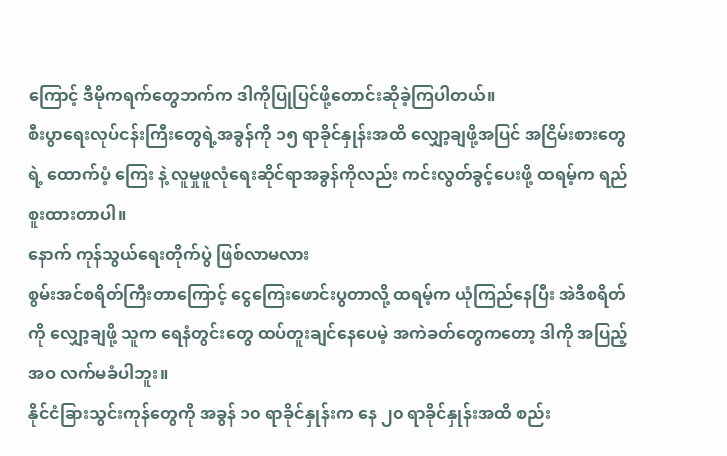ကြောင့် ဒီမိုကရက်တွေဘက်က ဒါကိုပြုပြင်ဖို့တောင်းဆိုခဲ့ကြပါတယ်။
စီးပွာရေးလုပ်ငန်းကြီးတွေရဲ့အခွန်ကို ၁၅ ရာခိုင်နှုန်းအထိ လျှော့ချဖို့အပြင် အငြိမ်းစားတွေရဲ့ ထောက်ပံ့ ကြေး နဲ့ လူမှုဖူလုံရေးဆိုင်ရာအခွန်ကိုလည်း ကင်းလွတ်ခွင့်ပေးဖို့ ထရမ့်က ရည်စူးထားတာပါ။
နောက် ကုန်သွယ်ရေးတိုက်ပွဲ ဖြစ်လာမလား
စွမ်းအင်စရိတ်ကြီးတာကြောင့် ငွေကြေးဖောင်းပွတာလို့ ထရမ့်က ယုံကြည်နေပြီး အဲဒီစရိတ်ကို လျှော့ချဖို့ သူက ရေနံတွင်းတွေ ထပ်တူးချင်နေပေမဲ့ အကဲခတ်တွေကတော့ ဒါကို အပြည့်အဝ လက်မခံပါဘူး။
နိုင်ငံခြားသွင်းကုန်တွေကို အခွန် ၁၀ ရာခိုင်နှုန်းက နေ ၂၀ ရာခိုင်နှုန်းအထိ စည်း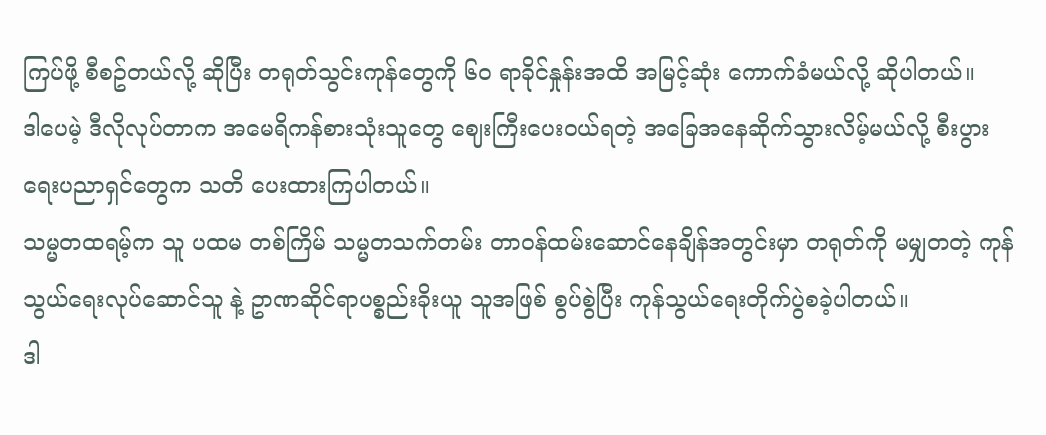ကြပ်ဖို့ စီစဥ်တယ်လို့ ဆိုပြီး တရုတ်သွင်းကုန်တွေကို ၆၀ ရာခိုင်နှုန်းအထိ အမြင့်ဆုံး ကောက်ခံမယ်လို့ ဆိုပါတယ်။
ဒါပေမဲ့ ဒီလိုလုပ်တာက အမေရိကန်စားသုံးသူတွေ ဈေးကြီးပေးဝယ်ရတဲ့ အခြေအနေဆိုက်သွားလိမ့်မယ်လို့ စီးပွားရေးပညာရှင်တွေက သတိ ပေးထားကြပါတယ်။
သမ္မတထရမ့်က သူ ပထမ တစ်ကြိမ် သမ္မတသက်တမ်း တာဝန်ထမ်းဆောင်နေချိန်အတွင်းမှာ တရုတ်ကို မမျှတတဲ့ ကုန်သွယ်ရေးလုပ်ဆောင်သူ နဲ့ ဥာဏဆိုင်ရာပစ္စည်းခိုးယူ သူအဖြစ် စွပ်စွဲပြီး ကုန်သွယ်ရေးတိုက်ပွဲစခဲ့ပါတယ်။
ဒါ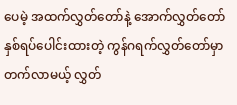ပေမဲ့ အထက်လွှတ်တော်နဲ့ အောက်လွှတ်တော် နှစ်ရပ်ပေါင်းထားတဲ့ ကွန်ဂရက်လွှတ်တော်မှာ တက်လာမယ့် လွှတ်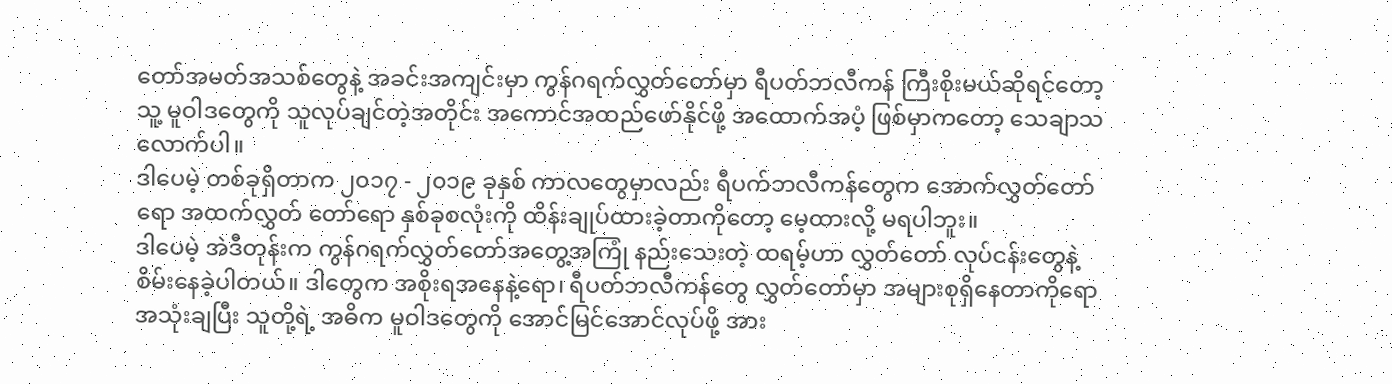တော်အမတ်အသစ်တွေနဲ့ အခင်းအကျင်းမှာ ကွန်ဂရက်လွှတ်တော်မှာ ရီပတ်ဘလီကန် ကြီးစိုးမယ်ဆိုရင်တော့ သူ့ မူဝါဒတွေကို သူလုပ်ချင်တဲ့အတိုင်း အကောင်အထည်ဖော်နိုင်ဖို့ အထောက်အပံ့ ဖြစ်မှာကတော့ သေချာသလောက်ပါ။
ဒါပေမဲ့ တစ်ခုရှိတာက ၂၀၁၇ - ၂၀၁၉ ခုနှစ် ကာလတွေမှာလည်း ရီပက်ဘလီကန်တွေက အောက်လွှတ်တော်ရော အထက်လွှတ် တော်ရော နှစ်ခုစလုံးကို ထိန်းချုပ်ထားခဲ့တာကိုတော့ မေ့ထားလို့ မရပါဘူး။
ဒါပေမဲ့ အဲဒီတုန်းက ကွန်ဂရက်လွှတ်တော်အတွေ့အကြုံ နည်းသေးတဲ့ ထရမ့်ဟာ လွှတ်တော် လုပ်ငန်းတွေနဲ့ စိမ်းနေခဲ့ပါတယ်။ ဒါတွေက အစိုးရအနေနဲ့ရော၊ ရီပတ်ဘလီကန်တွေ လွှတ်တော်မှာ အများစုရှိနေတာကိုရော အသုံးချပြီး သူတို့ရဲ့ အဓိက မူဝါဒတွေကို အောင်မြင်အောင်လုပ်ဖို့ အား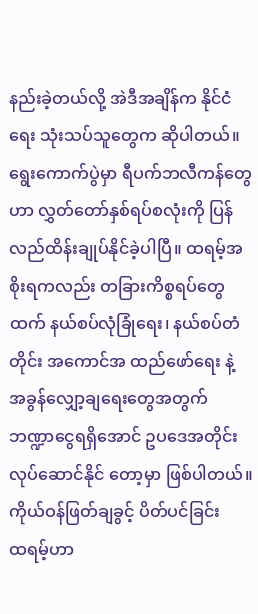နည်းခဲ့တယ်လို့ အဲဒီအချိန်က နိုင်ငံရေး သုံးသပ်သူတွေက ဆိုပါတယ်။
ရွေးကောက်ပွဲမှာ ရီပက်ဘလီကန်တွေဟာ လွှတ်တော်နှစ်ရပ်စလုံးကို ပြန်လည်ထိန်းချုပ်နိုင်ခဲ့ပါပြီ။ ထရမ့်အစိုးရကလည်း တခြားကိစ္စရပ်တွေထက် နယ်စပ်လုံခြုံရေး၊ နယ်စပ်တံတိုင်း အကောင်အ ထည်ဖော်ရေး နဲ့ အခွန်လျှော့ချရေးတွေအတွက် ဘဏ္ဍာငွေရရှိအောင် ဥပဒေအတိုင်းလုပ်ဆောင်နိုင် တော့မှာ ဖြစ်ပါတယ်။
ကိုယ်ဝန်ဖြတ်ချခွင့် ပိတ်ပင်ခြင်း
ထရမ့်ဟာ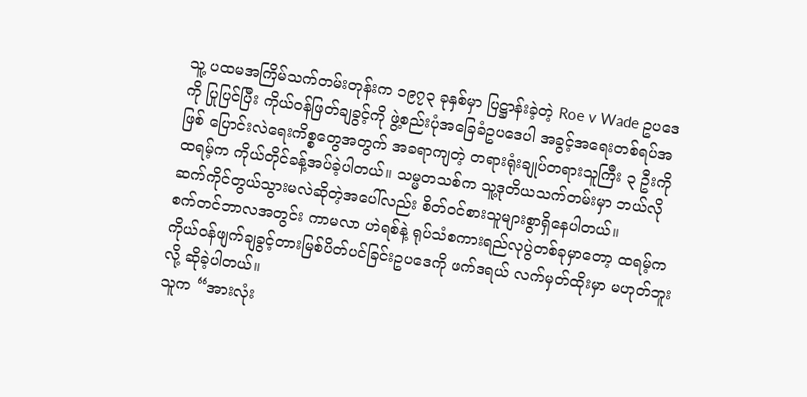သူ့ ပထမအကြိမ်သက်တမ်းတုန်းက ၁၉၇၃ ခုနှစ်မှာ ပြဋ္ဌာန်းခဲ့တဲ့ Roe v Wade ဥပဒေကို ပြုပြင်ပြီး ကိုယ်ဝန်ဖြတ်ချခွင့်ကို ဖွဲ့စည်းပုံအခြေခံဥပဒေပါ အခွင့်အရေးတစ်ရပ်အဖြစ် ပြောင်းလဲရေးကိစ္စတွေအတွက် အခရာကျတဲ့ တရားရုံးချုပ်တရားသူကြီး ၃ ဦးကို ထရမ့်က ကိုယ်တိုင်ခန့်အပ်ခဲ့ပါတယ်။ သမ္မတသစ်က သူ့ဒုတိယသက်တမ်းမှာ ဘယ်လိုဆက်ကိုင်တွယ်သွားမလဲဆိုတဲ့အပေါ်လည်း စိတ်ဝင်စားသူများစွာရှိနေပါတယ်။
စက်တင်ဘာလအတွင်း ကာမလာ ဟဲရစ်နဲ့ ရုပ်သံစကားရည်လုပွဲတစ်ခုမှာတော့ ထရမ့်က ကိုယ်ဝန်ဖျက်ချခွင့်တားမြစ်ပိတ်ပင်ခြင်းဥပဒေကို ဖက်ဒရယ် လက်မှတ်ထိုးမှာ မဟုတ်ဘူးလို့ ဆိုခဲ့ပါတယ်။
သူက “အားလုံး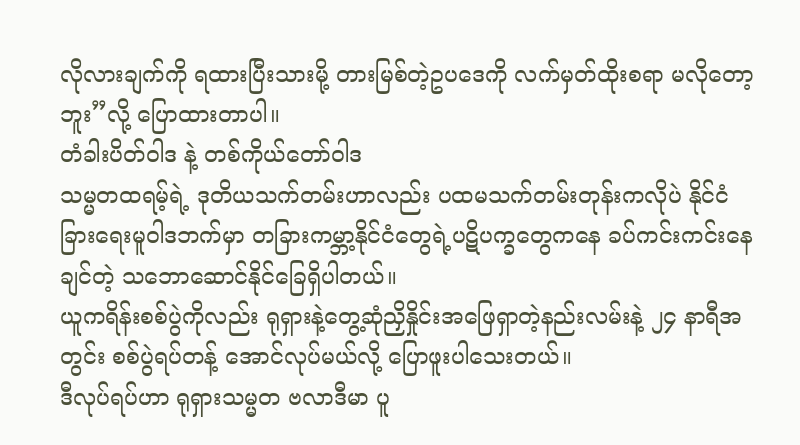လိုလားချက်ကို ရထားပြီးသားမို့ တားမြစ်တဲ့ဥပဒေကို လက်မှတ်ထိုးစရာ မလိုတော့ဘူး”လို့ ပြောထားတာပါ။
တံခါးပိတ်ဝါဒ နဲ့ တစ်ကိုယ်တော်ဝါဒ
သမ္မတထရမ့်ရဲ့ ဒုတိယသက်တမ်းဟာလည်း ပထမသက်တမ်းတုန်းကလိုပဲ နိုင်ငံခြားရေးမူဝါဒဘက်မှာ တခြားကမ္ဘာ့နိုင်ငံတွေရဲ့ပဋိပက္ခတွေကနေ ခပ်ကင်းကင်းနေချင်တဲ့ သဘောဆောင်နိုင်ခြေရှိပါတယ်။
ယူကရိန်းစစ်ပွဲကိုလည်း ရုရှားနဲ့တွေ့ဆုံညှိနှိုင်းအဖြေရှာတဲ့နည်းလမ်းနဲ့ ၂၄ နာရီအတွင်း စစ်ပွဲရပ်တန့် အောင်လုပ်မယ်လို့ ပြောဖူးပါသေးတယ်။
ဒီလုပ်ရပ်ဟာ ရုရှားသမ္မတ ဗလာဒီမာ ပူ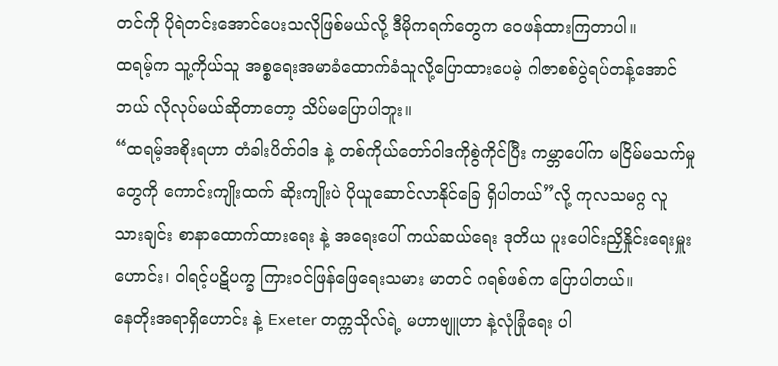တင်ကို ပိုရဲတင်းအောင်ပေးသလိုဖြစ်မယ်လို့ ဒီမိုကရက်တွေက ဝေဖန်ထားကြတာပါ။
ထရမ့်က သူ့ကိုယ်သူ အစ္စရေးအမာခံထောက်ခံသူလို့ပြောထားပေမဲ့ ဂါဇာစစ်ပွဲရပ်တန့်အောင် ဘယ် လိုလုပ်မယ်ဆိုတာတော့ သိပ်မပြောပါဘူး။
“ထရမ့်အစိုးရဟာ တံခါးပိတ်ဝါဒ နဲ့ တစ်ကိုယ်တော်ဝါဒကိုစွဲကိုင်ပြီး ကမ္ဘာပေါ်က မငြိမ်မသက်မှု တွေကို ကောင်းကျိုးထက် ဆိုးကျိုးပဲ ပိုယူဆောင်လာနိုင်ခြေ ရှိပါတယ်”လို့ ကုလသမဂ္ဂ လူသားချင်း စာနာထောက်ထားရေး နဲ့ အရေးပေါ် ကယ်ဆယ်ရေး ဒုတိယ ပူးပေါင်းညှိနှိုင်းရေးမှူးဟောင်း၊ ဝါရင့်ပဋိပက္ခ ကြားဝင်ဖြန်ဖြေရေးသမား မာတင် ဂရစ်ဖစ်က ပြောပါတယ်။
နေတိုးအရာရှိဟောင်း နဲ့ Exeter တက္ကသိုလ်ရဲ့ မဟာဗျူဟာ နဲ့လုံခြုံရေး ပါ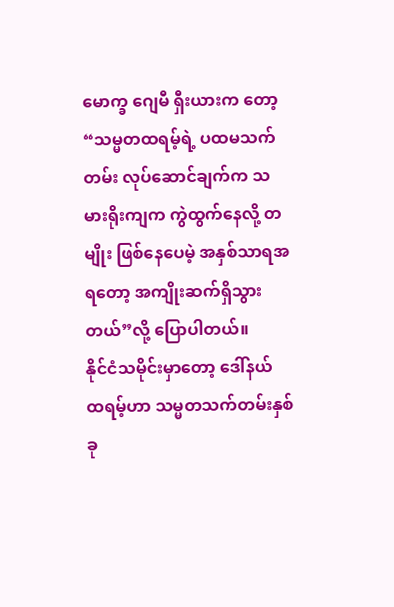မောက္ခ ဂျေမီ ရှီးယားက တော့ “သမ္မတထရမ့်ရဲ့ ပထမသက်တမ်း လုပ်ဆောင်ချက်က သမားရိုးကျက ကွဲထွက်နေလို့ တမျိုး ဖြစ်နေပေမဲ့ အနှစ်သာရအရတော့ အကျိုးဆက်ရှိသွားတယ်”လို့ ပြောပါတယ်။
နိုင်ငံသမိုင်းမှာတော့ ဒေါ်နယ် ထရမ့်ဟာ သမ္မတသက်တမ်းနှစ်ခု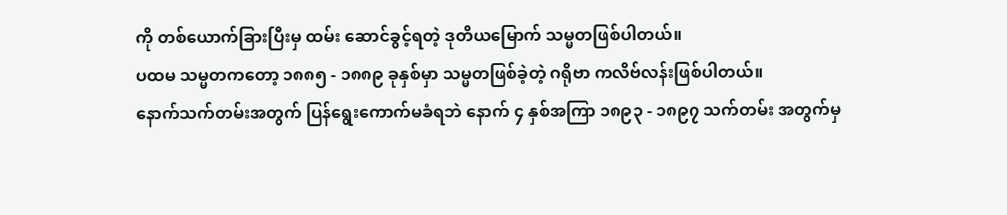ကို တစ်ယောက်ခြားပြီးမှ ထမ်း ဆောင်ခွင့်ရတဲ့ ဒုတိယမြောက် သမ္မတဖြစ်ပါတယ်။
ပထမ သမ္မတကတော့ ၁၈၈၅ - ၁၈၈၉ ခုနှစ်မှာ သမ္မတဖြစ်ခဲ့တဲ့ ဂရိုဗာ ကလိဗ်လန်းဖြစ်ပါတယ်။
နောက်သက်တမ်းအတွက် ပြန်ရွေးကောက်မခံရဘဲ နောက် ၄ နှစ်အကြာ ၁၈၉၃ - ၁၈၉၇ သက်တမ်း အတွက်မှ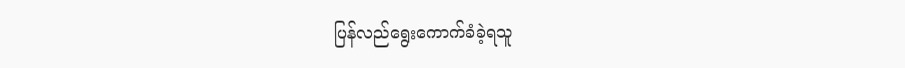ပြန်လည်ရွေးကောက်ခံခဲ့ရသူ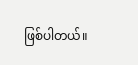ဖြစ်ပါတယ်။